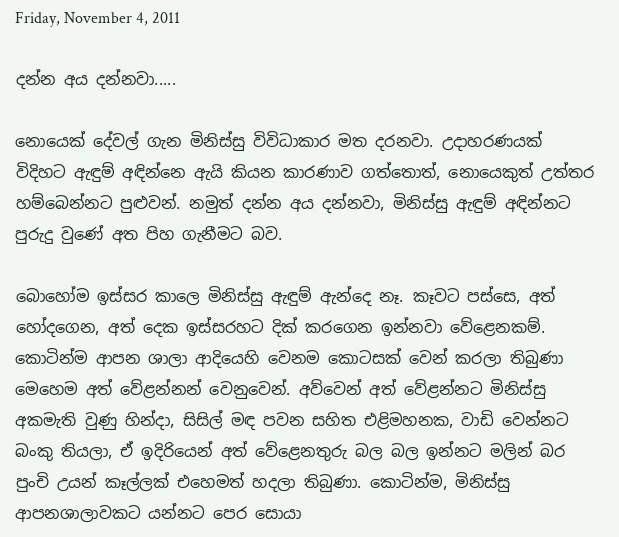Friday, November 4, 2011

දන්න අය දන්නවා.....

නොයෙක් දේවල් ගැන මිනිස්සු විවිධාකාර මත දරනවා. උදාහරණයක් විදිහට ඇඳුම් අඳින්නෙ ඇයි කියන කාරණාව ගත්තොත්, නොයෙකුත් උත්තර හම්බෙන්නට පුළුවන්. නමුත් දන්න අය දන්නවා, මිනිස්සු ඇඳුම් අඳින්නට පුරුදු වුණේ අත පිහ ගැනීමට බව.

බොහෝම ඉස්සර කාලෙ මිනිස්සු ඇඳුම් ඇන්දෙ නෑ. කෑවට පස්සෙ, අත් හෝදගෙන, අත් දෙක ඉස්සරහට දික් කරගෙන ඉන්නවා වේළෙනකම්. කොටින්ම ආපන ශාලා ආදියෙහි වෙනම කොටසක් වෙන් කරලා තිබුණා මෙහෙම අත් වේළන්නන් වෙනුවෙන්. අව්වෙන් අත් වේළන්නට මිනිස්සු අකමැති වුණු හින්දා, සිසිල් මඳ පවන සහිත එළිමහනක, වාඩි වෙන්නට බංකු තියලා, ඒ ඉදිරියෙන් අත් වේළෙනතුරු බල බල ඉන්නට මලින් බර පුංචි උයන් කෑල්ලක් එහෙමත් හදලා තිබුණා. කොටින්ම, මිනිස්සු ආපනශාලාවකට යන්නට පෙර සොයා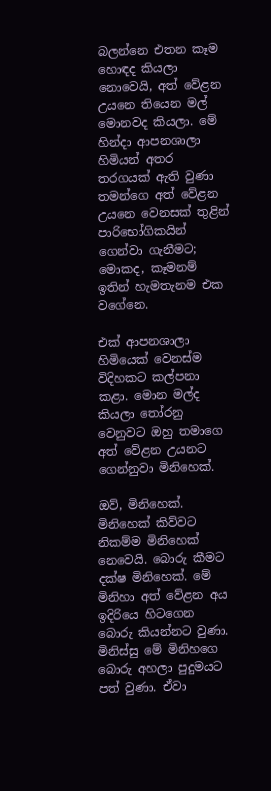බලන්නෙ එතන කෑම හොඳද කියලා නොවෙයි, අත් වේළන උයනෙ තියෙන මල් මොනවද කියලා. මේ හින්දා ආපනශාලා හිමියන් අතර තරගයක් ඇති වුණා තමන්ගෙ අත් වේළන උයනෙ වෙනසක් තුළින් පාරිභෝගිකයින් ගෙන්වා ගැනීමට; මොකද, කෑමනම් ඉතින් හැමතැනම එක වගේනෙ.

එක් ආපනශාලා හිමියෙක් වෙනස්ම විදිහකට කල්පනා කළා. මොන මල්ද කියලා තෝරනු වෙනුවට ඔහු තමාගෙ අත් වේළන උයනට ගෙන්නුවා මිනිහෙක්.

ඔව්, මිනිහෙක්.
මිනිහෙක් කිව්වට නිකම්ම මිනිහෙක් නෙවෙයි. බොරු කීමට දක්ෂ මිනිහෙක්. මේ මිනිහා අත් වේළන අය ඉදිරියෙ හිටගෙන බොරු කියන්නට වුණා. මිනිස්සු මේ මිනිහගෙ බොරු අහලා පුදුමයට පත් වුණා. ඒවා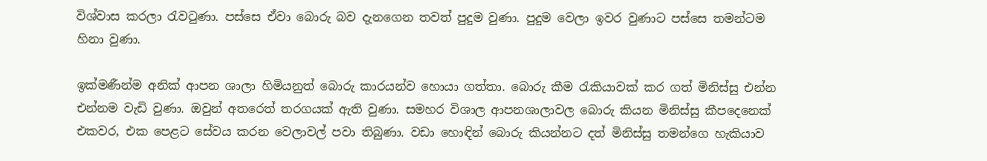විශ්වාස කරලා රැවටුණා. පස්සෙ ඒවා බොරු බව දැනගෙන තවත් පුදුම වුණා. පුදුම වෙලා ඉවර වුණාට පස්සෙ තමන්ටම හිනා වුණා.

ඉක්මණීන්ම අනික් ආපන ශාලා හිමියනුත් බොරු කාරයන්ව හොයා ගත්තා. බොරු කීම රැකියාවක් කර ගත් මිනිස්සු එන්න එන්නම වැඩි වුණා. ඔවුන් අතරෙත් තරගයක් ඇති වුණා. සමහර විශාල ආපනශාලාවල බොරු කියන මිනිස්සු කීපදෙනෙක් එකවර, එක පෙළට සේවය කරන වෙලාවල් පවා තිබුණා. වඩා හොඳින් බොරු කියන්නට දත් මිනිස්සු තමන්ගෙ හැකියාව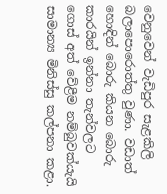වෙනුවෙන් වැඩිපුර සැළකිලි බලාපොරොත්තු වුණා. වඩාත් හොඳින් බොරු කියන බොරු කාරයින් ඉන්නා තැන්වලට ගොස් අත් වේළීම නම්බුවක්යැයි සාමාන්‍ය මිනිස්සු කල්පනා කළා.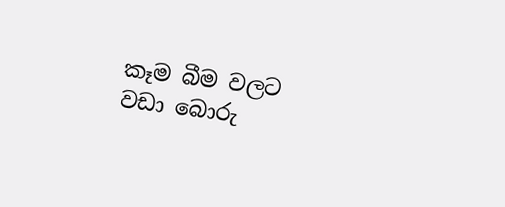කෑම බීම වලට වඩා බොරු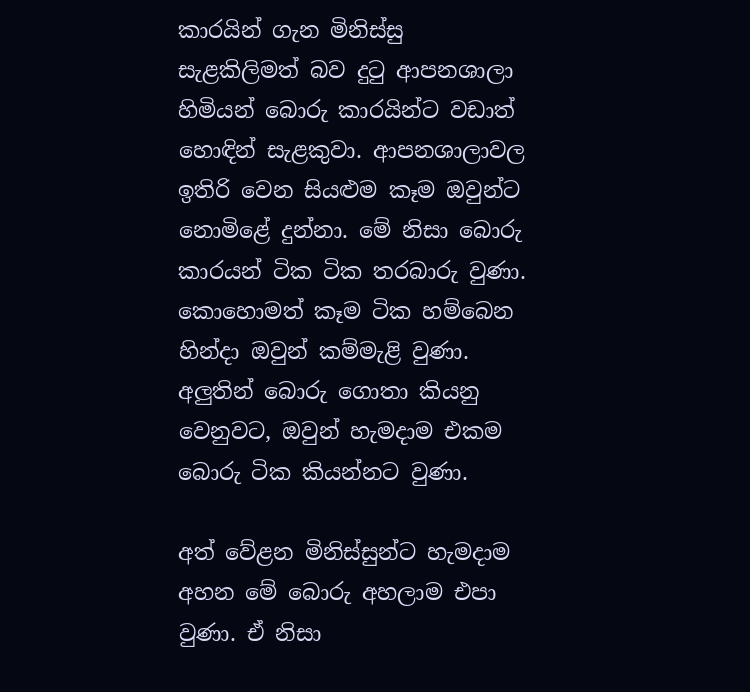කාරයින් ගැන මිනිස්සු සැළකිලිමත් බව දුටු ආපනශාලා හිමියන් බොරු කාරයින්ට වඩාත් හොඳින් සැළකුවා. ආපනශාලාවල ඉතිරි වෙන සියළුම කෑම ඔවුන්ට නොමිළේ දුන්නා. මේ නිසා බොරු කාරයන් ටික ටික තරබාරු වුණා. කොහොමත් කෑම ටික හම්බෙන හින්දා ඔවුන් කම්මැළි වුණා. අලුතින් බොරු ගොතා කියනු වෙනුවට, ඔවුන් හැමදාම එකම බොරු ටික කියන්නට වුණා.

අත් වේළන මිනිස්සුන්ට හැමදාම අහන මේ බොරු අහලාම එපා වුණා. ඒ නිසා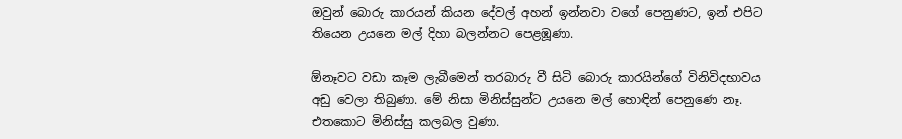ඔවුන් බොරු කාරයන් කියන දේවල් අහන් ඉන්නවා වගේ පෙනුණට, ඉන් එපිට තියෙන උයනෙ මල් දිහා බලන්නට පෙළඹූණා.

ඕනෑවට වඩා කෑම ලැබීමෙන් තරබාරු වී සිටි බොරු කාරයින්ගේ විනිවිදභාවය අඩු වෙලා තිබුණා. මේ නිසා මිනිස්සුන්ට උයනෙ මල් හොඳින් පෙනුණෙ නෑ. එතකොට මිනිස්සු කලබල වුණා.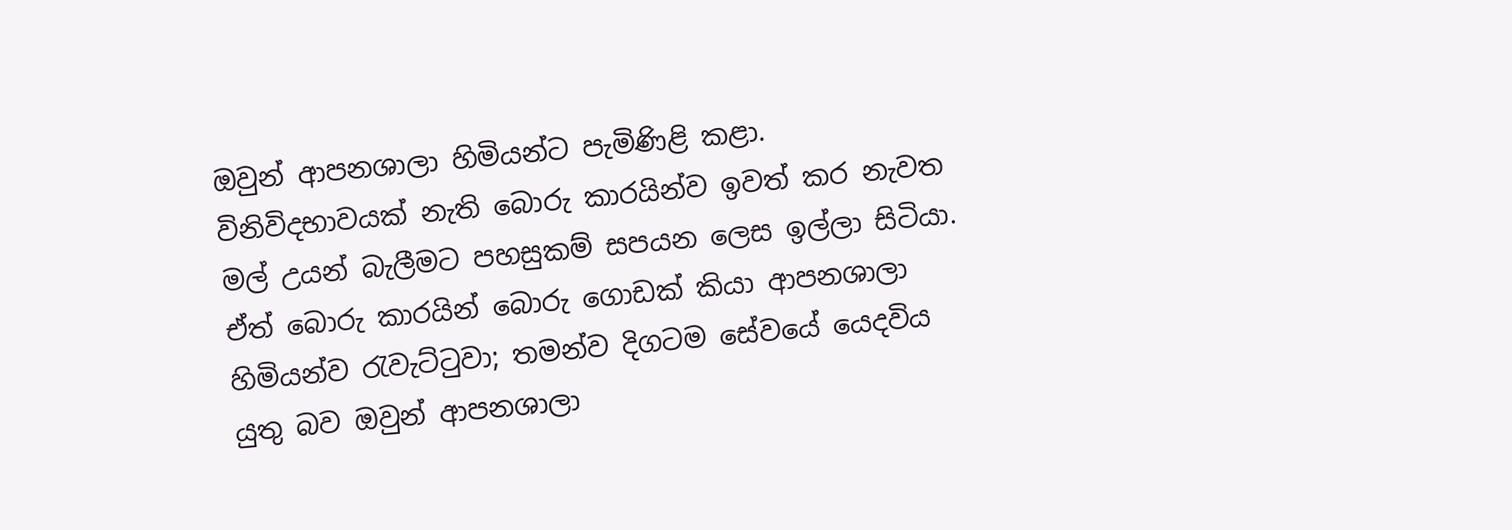ඔවුන් ආපනශාලා හිමියන්ට පැමිණිළි කළා. විනිවිදභාවයක් නැති බොරු කාරයින්ව ඉවත් කර නැවත මල් උයන් බැලීමට පහසුකම් සපයන ලෙස ඉල්ලා සිටියා. ඒත් බොරු කාරයින් බොරු ගොඩක් කියා ආපනශාලා හිමියන්ව රැවැට්ටුවා; තමන්ව දිගටම සේවයේ යෙදවිය යුතු බව ඔවුන් ආපනශාලා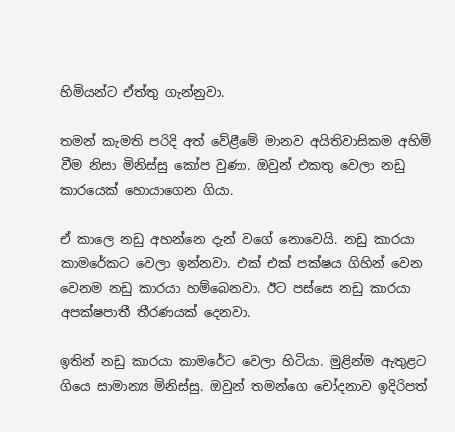හිමියන්ට ඒත්තු ගැන්නුවා.

තමන් කැමති පරිදි අත් වේළීමේ මානව අයිතිවාසිකම අහිමි වීම නිසා මිනිස්සු කෝප වුණා. ඔවුන් එකතු වෙලා නඩු කාරයෙක් හොයාගෙන ගියා.

ඒ කාලෙ නඩු අහන්නෙ දැන් වගේ නොවෙයි. නඩු කාරයා කාමරේකට වෙලා ඉන්නවා. එක් එක් පක්ෂය ගිහින් වෙන වෙනම නඩු කාරයා හම්බෙනවා. ඊට පස්සෙ නඩු කාරයා අපක්ෂපාතී තීරණයක් දෙනවා.

ඉතින් නඩු කාරයා කාමරේට වෙලා හිටියා. මුළින්ම ඇතුළට ගියෙ සාමාන්‍ය මිනිස්සු. ඔවුන් තමන්ගෙ චෝදනාව ඉදිරිපත්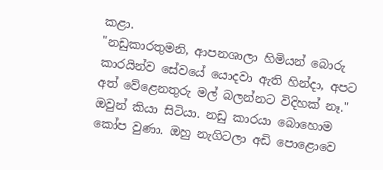කළා.
"නඩුකාරතුමනි, ආපනශාලා හිමියන් බොරු කාරයින්ව සේවයේ යොදවා ඇති හින්දා, අපට අත් වේළෙනතුරු මල් බලන්නට විදිහක් නෑ."
ඔවුන් කියා සිටියා. නඩු කාරයා බොහොම කෝප වුණා. ඔහු නැගිටලා අඩි පොළොවෙ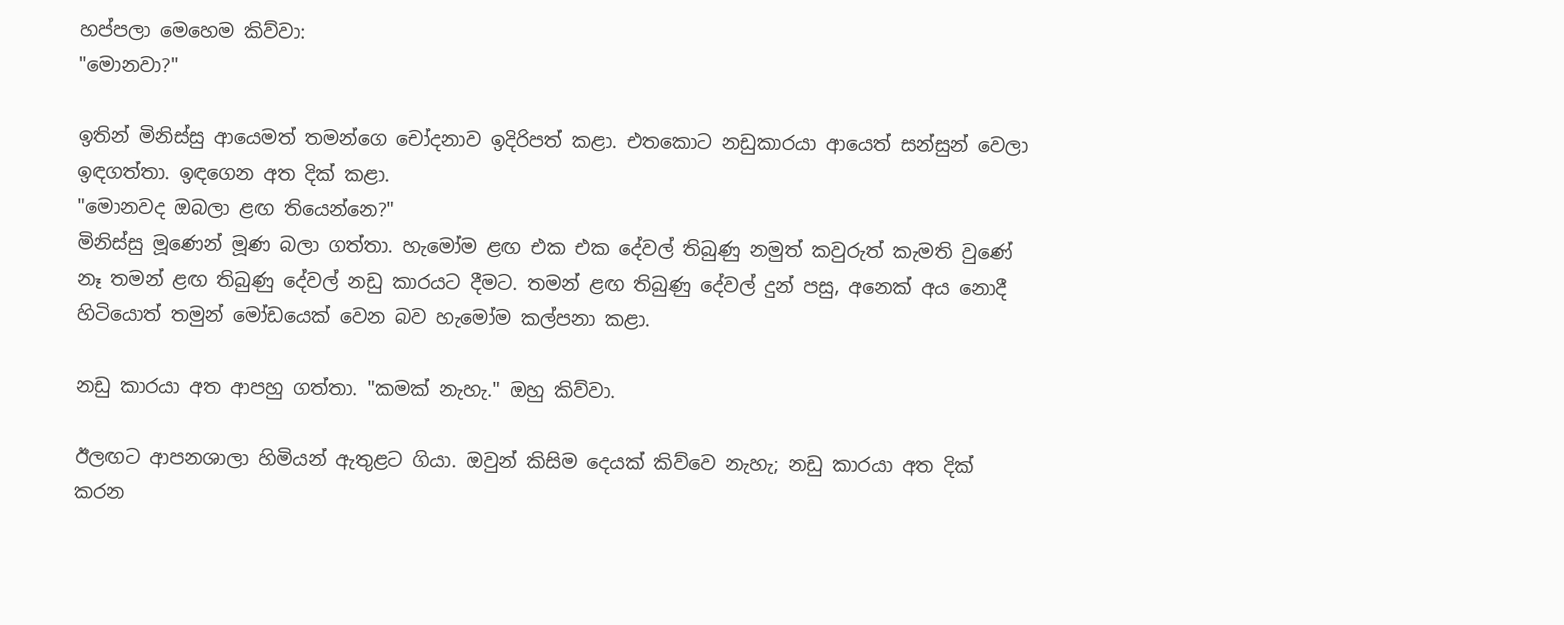හප්පලා මෙහෙම කිව්වා:
"මොනවා?"

ඉතින් මිනිස්සු ආයෙමත් තමන්ගෙ චෝදනාව ඉදිරිපත් කළා. එතකොට නඩුකාරයා ආයෙත් සන්සුන් වෙලා ඉඳගත්තා. ඉඳගෙන අත දික් කළා.
"මොනවද ඔබලා ළඟ තියෙන්නෙ?"
මිනිස්සු මූණෙන් මූණ බලා ගත්තා. හැමෝම ළඟ එක එක දේවල් තිබුණු නමුත් කවුරුත් කැමති වුණේ නෑ තමන් ළඟ තිබුණු දේවල් නඩු කාරයට දීමට. තමන් ළඟ තිබුණු දේවල් දුන් පසු, අනෙක් අය නොදී හිටියොත් තමුන් මෝඩයෙක් වෙන බව හැමෝම කල්පනා කළා.

නඩු කාරයා අත ආපහු ගත්තා. "කමක් නැහැ." ඔහු කිව්වා.

ඊලඟට ආපනශාලා හිමියන් ඇතුළට ගියා. ඔවුන් කිසිම දෙයක් කිව්වෙ නැහැ; නඩු කාරයා අත දික් කරන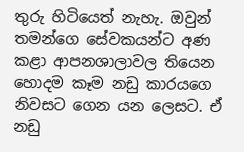තුරු හිටියෙත් නැහැ. ඔවුන් තමන්ගෙ සේවකයන්ට අණ කළා ආපනශාලාවල තියෙන හොදම කෑම නඩු කාරයගෙ නිවසට ගෙන යන ලෙසට. ඒ නඩු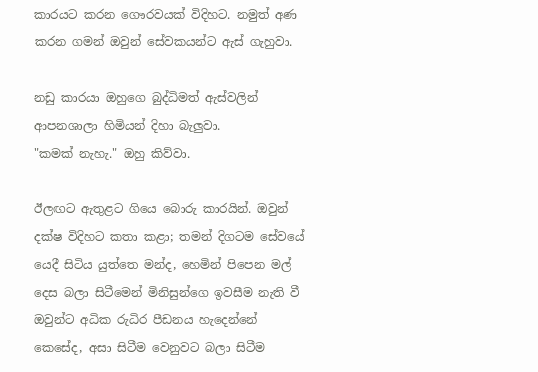කාරයට කරන ගෞරවයක් විදිහට. නමුත් අණ කරන ගමන් ඔවුන් සේවකයන්ට ඇස් ගැහුවා.

නඩු කාරයා ඔහුගෙ බුද්ධිමත් ඇස්වලින් ආපනශාලා හිමියන් දිහා බැලුවා.
"කමක් නැහැ." ඔහු කිව්වා.

ඊලඟට ඇතුළට ගියෙ බොරු කාරයින්. ඔවුන් දක්ෂ විදිහට කතා කළා; තමන් දිගටම සේවයේ යෙදී සිටිය යුත්තෙ මන්ද, හෙමින් පිපෙන මල් දෙස බලා සිටීමෙන් මිනිසුන්ගෙ ඉවසීම නැති වී ඔවුන්ට අධික රුධිර පීඩනය හැදෙන්නේ කෙසේද, අසා සිටීම වෙනුවට බලා සිටීම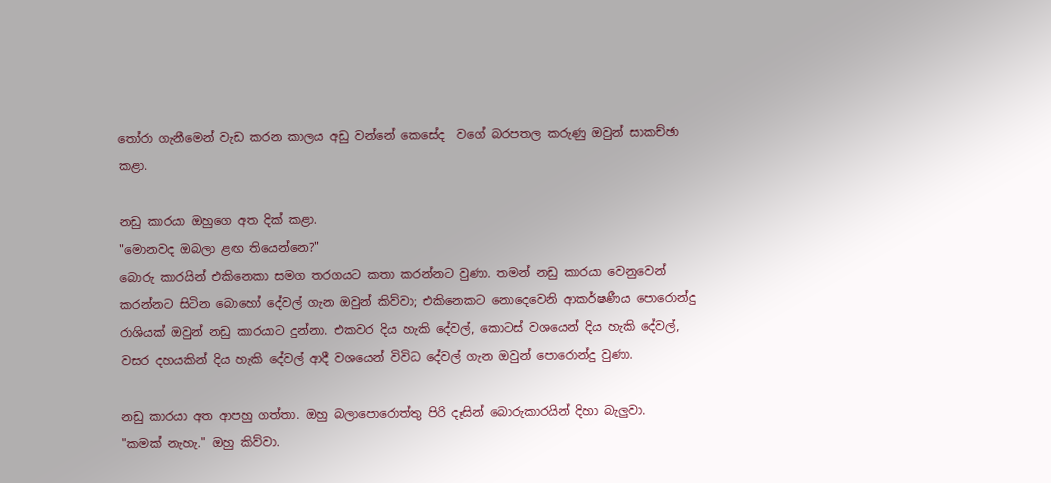තෝරා ගැනීමෙන් වැඩ කරන කාලය අඩු වන්නේ කෙසේද  වගේ බරපතල කරුණු ඔවුන් සාකච්ඡා කළා.

නඩු කාරයා ඔහුගෙ අත දික් කළා.
"මොනවද ඔබලා ළඟ තියෙන්නෙ?"
බොරු කාරයින් එකිනෙකා සමග තරගයට කතා කරන්නට වුණා. තමන් නඩු කාරයා වෙනුවෙන් කරන්නට සිටින බොහෝ දේවල් ගැන ඔවුන් කිව්වා; එකිනෙකට නොදෙවෙනි ආකර්ෂණීය පොරොන්දු රාශියක් ඔවුන් නඩු කාරයාට දුන්නා. එකවර දිය හැකි දේවල්, කොටස් වශයෙන් දිය හැකි දේවල්, වසර දහයකින් දිය හැකි දේවල් ආදී වශයෙන් විවිධ දේවල් ගැන ඔවුන් පොරොන්දු වුණා.

නඩු කාරයා අත ආපහු ගත්තා. ඔහු බලාපොරොත්තු පිරි දෑසින් බොරුකාරයින් දිහා බැලුවා.
"කමක් නැහැ." ඔහු කිව්වා.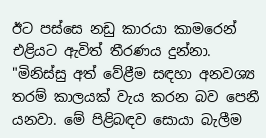ඊට පස්සෙ නඩු කාරයා කාමරෙන් එළියට ඇවිත් තීරණය දුන්නා.
"මිනිස්සු අත් වේළීම සඳහා අනවශ්‍ය තරම් කාලයක් වැය කරන බව පෙනී යනවා. මේ පිළිබඳව සොයා බැලීම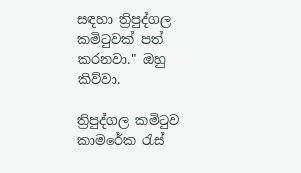සඳහා ත්‍රිපුද්ගල කමිටුවක් පත් කරනවා." ඔහු කිව්වා.

ත්‍රිපුද්ගල කමිටුව කාමරේක රැස්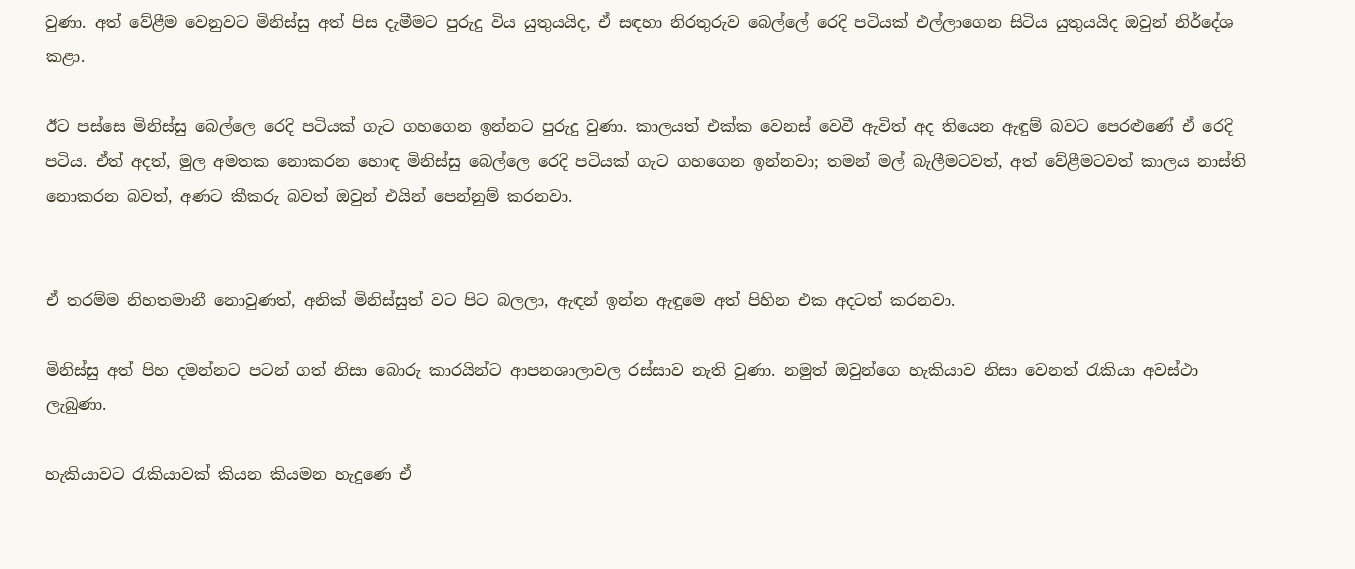වුණා. අත් වේළීම වෙනුවට මිනිස්සු අත් පිස දැමීමට පුරුදු විය යුතුයයිද, ඒ සඳහා නිරතුරුව බෙල්ලේ රෙදි පටියක් එල්ලාගෙන සිටිය යුතුයයිද ඔවුන් නිර්දේශ කළා.

ඊට පස්සෙ මිනිස්සු බෙල්ලෙ රෙදි පටියක් ගැට ගහගෙන ඉන්නට පුරුදු වුණා. කාලයත් එක්ක වෙනස් වෙවී ඇවිත් අද තියෙන ඇඳුම් බවට පෙරළුණේ ඒ රෙදි පටිය. ඒත් අදත්, මුල අමතක නොකරන හොඳ මිනිස්සු බෙල්ලෙ රෙදි පටියක් ගැට ගහගෙන ඉන්නවා; තමන් මල් බැලීමටවත්, අත් වේළීමටවත් කාලය නාස්ති නොකරන බවත්, අණට කීකරු බවත් ඔවුන් එයින් පෙන්නුම් කරනවා.


ඒ තරම්ම නිහතමානී නොවුණත්, අනික් මිනිස්සුත් වට පිට බලලා, ඇඳන් ඉන්න ඇඳුමෙ අත් පිහින එක අදටත් කරනවා.

මිනිස්සු අත් පිහ දමන්නට පටන් ගත් නිසා බොරු කාරයින්ට ආපනශාලාවල රස්සාව නැති වුණා. නමුත් ඔවුන්ගෙ හැකියාව නිසා වෙනත් රැකියා අවස්ථා ලැබුණා.

හැකියාවට රැකියාවක් කියන කියමන හැදුණෙ ඒ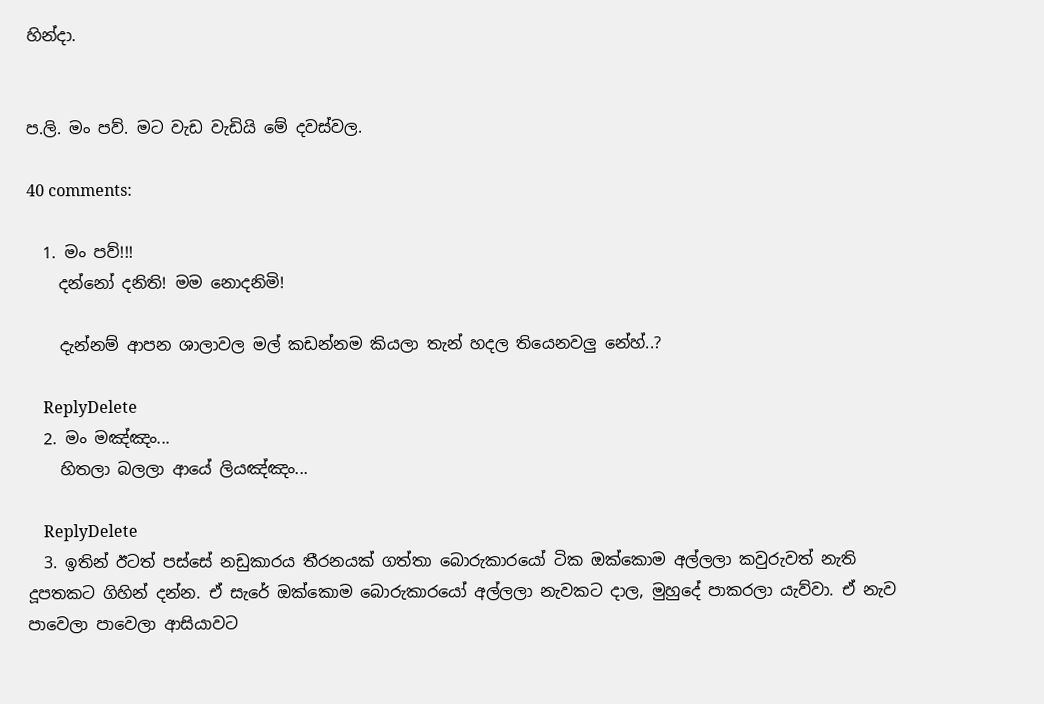හින්දා.


ප.ලි. මං පව්. මට වැඩ වැඩියි මේ දවස්වල.

40 comments:

  1. මං පව්!!!
    දන්නෝ දනිති! මම නොදනිමි!

    දැන්නම් ආපන ශාලාවල මල් කඩන්නම කියලා තැන් හදල තියෙනවලු නේහ්..?

    ReplyDelete
  2. මං මඤ්ඤං...
    හිතලා බලලා ආයේ ලියඤ්ඤං...

    ReplyDelete
  3. ඉතින් ඊටත් පස්සේ නඩුකාරය තීරනයක් ගත්තා බොරුකාරයෝ ටික ඔක්කොම අල්ලලා කවුරුවත් නැති දූපතකට ගිහින් දන්න. ඒ සැරේ ඔක්කොම බොරුකාරයෝ අල්ලලා නැවකට දාල, මුහුදේ පාකරලා යැව්වා. ඒ නැව පාවෙලා පාවෙලා ආසියාවට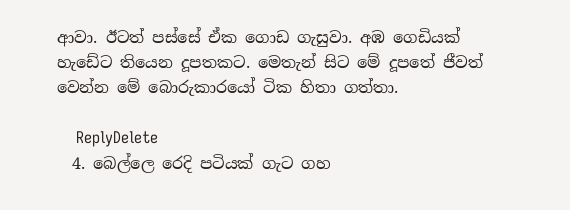ආවා. ඊටත් පස්සේ ඒක ගොඩ ගැසුවා. අඹ ගෙඩියක් හැඩේට තියෙන දූපතකට. මෙතැන් සිට මේ දූපතේ ජීවත් වෙන්න මේ බොරුකාරයෝ ටික හිතා ගත්තා.

    ReplyDelete
  4. බෙල්ලෙ රෙදි පටියක් ගැට ගහ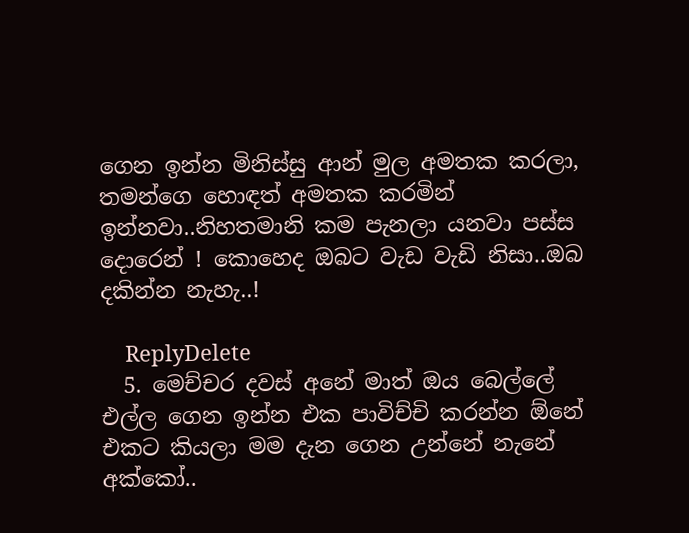ගෙන ඉන්න මිනිස්සු ආන් මුල අමතක කරලා, තමන්ගෙ හොඳත් අමතක කරමින් ඉන්නවා..නිහතමානි කම පැනලා යනවා පස්ස දොරෙන් ! කොහෙද ඔබට වැඩ වැඩි නිසා..ඔබ දකින්න නැහැ..!

    ReplyDelete
  5. මෙච්චර දවස් අනේ මාත් ඔය බෙල්ලේ එල්ල ගෙන ඉන්න එක පාවිච්චි කරන්න ඕනේ එකට කියලා මම දැන ගෙන උන්නේ නැනේ අක්කෝ..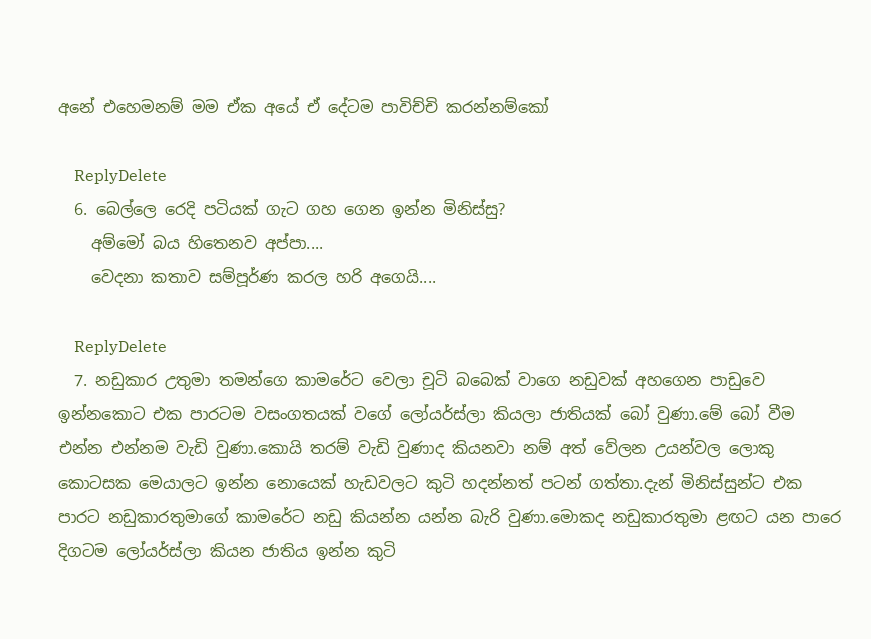අනේ එහෙමනම් මම ඒක අයේ ඒ දේටම පාවිච්චි කරන්නම්කෝ

    ReplyDelete
  6. බෙල්ලෙ රෙදි පටියක් ගැට ගහ ගෙන ඉන්න මිනිස්සු?
    අම්මෝ බය හිතෙනව අප්පා....
    වෙදනා කතාව සම්පූර්ණ කරල හරි අගෙයි....

    ReplyDelete
  7. නඩුකාර උතුමා තමන්ගෙ කාමරේට වෙලා චූටි බබෙක් වාගෙ නඩුවක් අහගෙන පාඩුවෙ ඉන්නකොට එක පාරටම වසංගතයක් වගේ ලෝයර්ස්ලා කියලා ජාතියක් බෝ වුණා.මේ බෝ වීම එන්න එන්නම වැඩි වුණා.කොයි තරම් වැඩි වුණාද කියනවා නම් අත් වේලන උයන්වල ලොකු කොටසක මෙයාලට ඉන්න නොයෙක් හැඩවලට කුටි හදන්නත් පටන් ගත්තා.දැන් මිනිස්සුන්ට එක පාරට නඩුකාරතුමාගේ කාමරේට නඩු කියන්න යන්න බැරි වුණා.මොකද නඩුකාරතුමා ළඟට යන පාරෙ දිගටම ලෝයර්ස්ලා කියන ජාතිය ඉන්න කුටි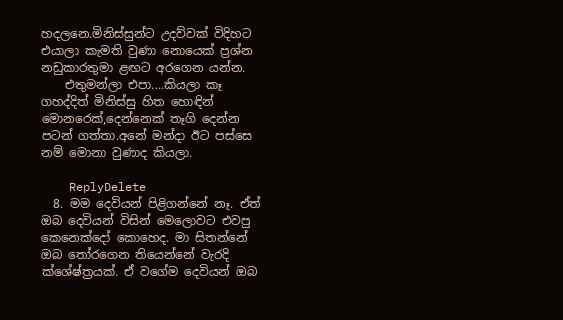හදලනෙ.මිනිස්සුන්ට උදව්වක් විදිහට එයාලා කැමති වුණා නොයෙක් ප්‍රශ්න නඩුකාරතුමා ළඟට අරගෙන යන්න.
    එතුමන්ලා එපා....කියලා කෑ ගහද්දිත් මිනිස්සු හිත හොඳින් මොනරෙක්,දෙන්නෙක් තෑගි දෙන්න පටන් ගත්තා.අනේ මන්දා ඊට පස්සෙ නම් මොනා වුණාද කියලා.

    ReplyDelete
  8. මම දෙවියන් පිළිගන්නේ නෑ. ඒත් ඔබ දෙවියන් විසින් මෙලොවට එවපු කෙනෙක්දෝ කොහෙද. මා සිතන්නේ ඔබ තෝරගෙන තියෙන්නේ වැරදි ක්ශේෂ්ත්‍රයක්. ඒ වගේම දෙවියන් ඔබ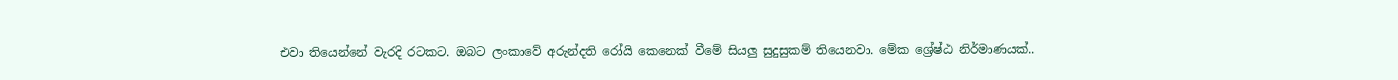එවා තියෙන්නේ වැරදි රටකට. ඔබට ලංකාවේ අරුන්දති රෝයි කෙනෙක් වීමේ සියලු සුදුසුකම් තියෙනවා. මේක ශ්‍රේෂ්ඨ නිර්මාණයක්..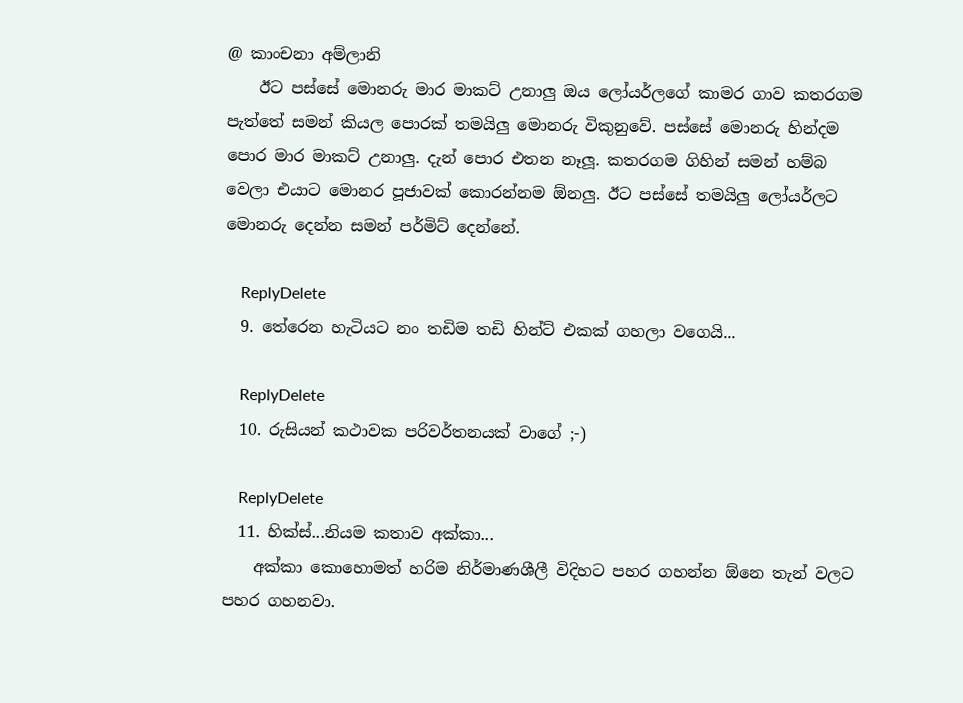@ කාංචනා අම්ලානි
    ඊට පස්සේ මොනරු මාර මාකට් උනාලු ඔය ලෝයර්ලගේ කාමර ගාව කතරගම පැත්තේ සමන් කියල පොරක් තමයිලු මොනරු විකුනුවේ. පස්සේ මොනරු හින්දම පොර මාර මාකට් උනාලු. දැන් පොර එතන නෑලූ. කතරගම ගිහින් සමන් හම්බ වෙලා එයාට මොනර පූජාවක් කොරන්නම ඕනලු. ඊට පස්සේ තමයිලු ලෝයර්ලට මොනරු දෙන්න සමන් පර්මිට් දෙන්නේ.

    ReplyDelete
  9. තේරෙන හැටියට නං තඩිම තඩි හින්ට් එකක් ගහලා වගෙයි...

    ReplyDelete
  10. රුසියන් කථාවක පරිවර්තනයක් වාගේ ;-)

    ReplyDelete
  11. හික්ස්...නියම කතාව අක්කා...
    අක්කා කොහොමත් හරිම නිර්මාණශීලී විදිහට පහර ගහන්න ඕනෙ තැන් වලට පහර ගහනවා.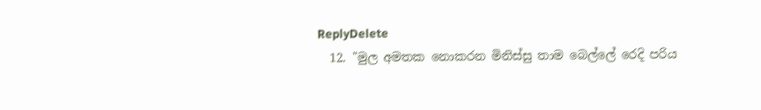ReplyDelete
  12. "මුල අමතක නොකරන මිනිස්සු තාම බෙල්ලේ රෙදි පරිය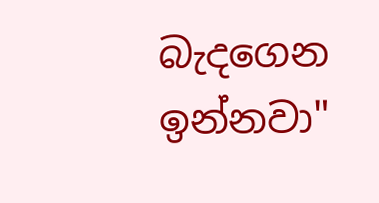බැදගෙන ඉන්නවා"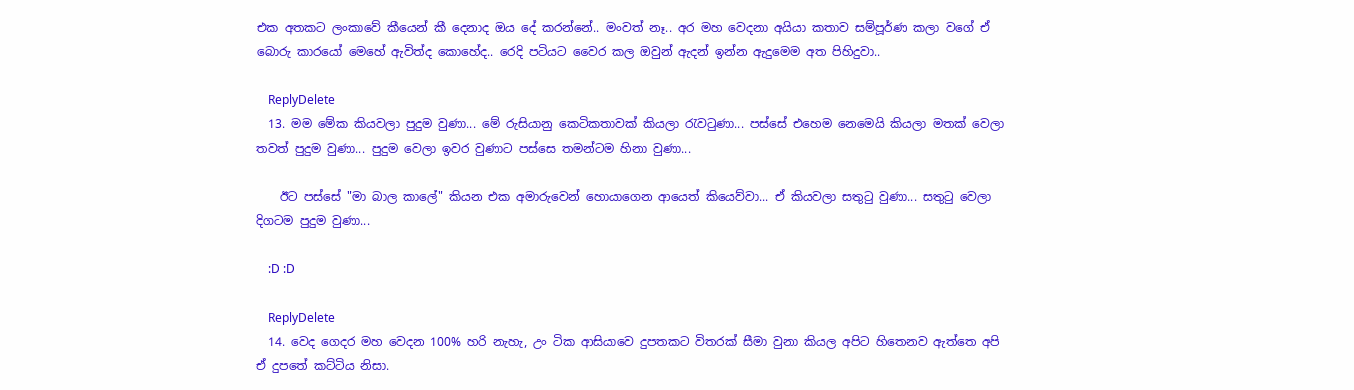එක අතකට ලංකාවේ කීයෙන් කී දෙනාද ඔය දේ කරන්නේ.. මංවත් නෑ.. අර මහ වෙදනා අයියා කතාව සම්පූර්ණ කලා වගේ ඒ බොරු කාරයෝ මෙහේ ඇවිත්ද කොහේද.. රෙදි පටියට වෛර කල ඔවුන් ඇදන් ඉන්න ඇදුමෙම අත පිහිදුවා..

    ReplyDelete
  13. මම මේක කියවලා පුදුම වුණා... මේ රුසියානු කෙටිකතාවක් කියලා රැවටුණා... පස්සේ එහෙම නෙමෙයි කියලා මතක් වෙලා තවත් පුදුම වුණා... පුදුම වෙලා ඉවර වුණාට පස්සෙ තමන්ටම හිනා වුණා...

    ඊට පස්සේ "මා බාල කාලේ" කියන එක අමාරුවෙන් හොයාගෙන ආයෙත් කියෙව්වා... ඒ කියවලා සතුටු වුණා... සතුටු වෙලා දිගටම පුදුම වුණා...

    :D :D

    ReplyDelete
  14. වෙද ගෙදර මහ වෙදන 100% හරි නැහැ, උං ටික ආසියාවෙ දුපතකට විතරක් සීමා වුනා කියල අපිට හිතෙනව ඇත්තෙ අපි ඒ දුපතේ කට්ටිය නිසා.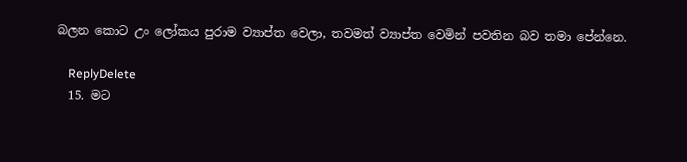බලන කොට උං ලෝකය පුරාම ව්‍යාප්ත වෙලා, තවමත් ව්‍යාප්ත වෙමින් පවතින බව තමා පේන්නෙ.

    ReplyDelete
  15. මට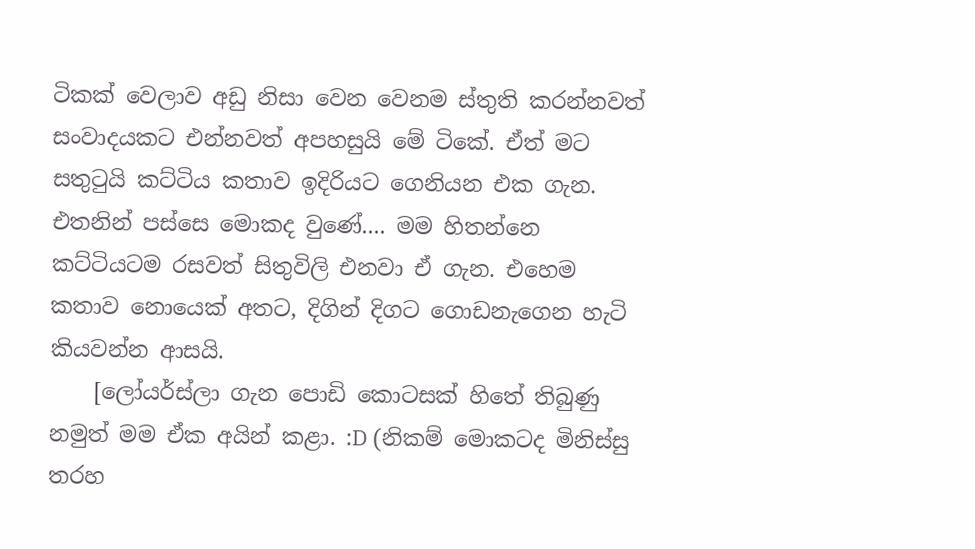ටිකක් වෙලාව අඩු නිසා වෙන වෙනම ස්තුති කරන්නවත් සංවාදයකට එන්නවත් අපහසුයි මේ ටිකේ. ඒත් මට සතුටුයි කට්ටිය කතාව ඉදිරියට ගෙනියන එක ගැන. එතනින් පස්සෙ මොකද වුණේ.... මම හිතන්නෙ කට්ටියටම රසවත් සිතුවිලි එනවා ඒ ගැන. එහෙම කතාව නොයෙක් අතට, දිගින් දිගට ගොඩනැගෙන හැටි කියවන්න ආසයි.
    [ලෝයර්ස්ලා ගැන පොඩි කොටසක් හිතේ තිබුණු නමුත් මම ඒක අයින් කළා. :D (නිකම් මොකටද මිනිස්සු තරහ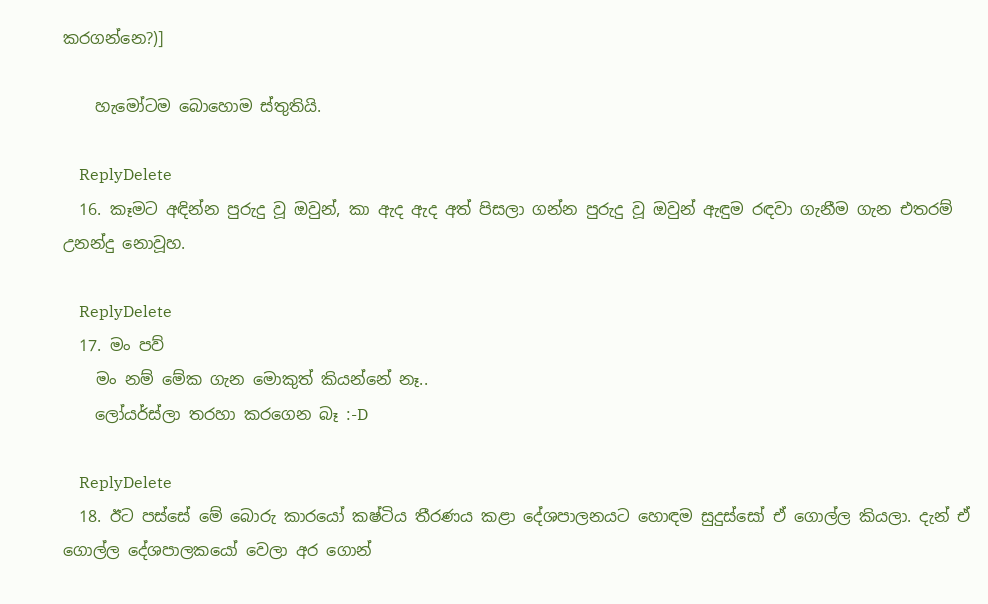කරගන්නෙ?)]

    හැමෝටම බොහොම ස්තුතියි.

    ReplyDelete
  16. කෑමට අඳින්න පුරුදු වූ ඔවුන්, කා ඇද ඇද අත් පිසලා ගන්න පුරුදු වූ ඔවුන් ඇඳුම රඳවා ගැනීම ගැන එතරම් උනන්දු නොවූහ.

    ReplyDelete
  17. මං පව්
    මං නම් මේක ගැන මොකුත් කියන්නේ නෑ..
    ලෝයර්ස්ලා තරහා කරගෙන බෑ :-D

    ReplyDelete
  18. ඊට පස්සේ මේ බොරු කාරයෝ කෂ්ටිය තීරණය කළා දේශපාලනයට හොඳම සුදුස්සෝ ඒ ගොල්ල කියලා. දැන් ඒ ගොල්ල දේශපාලකයෝ වෙලා අර ගොන්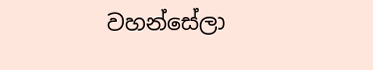වහන්සේලා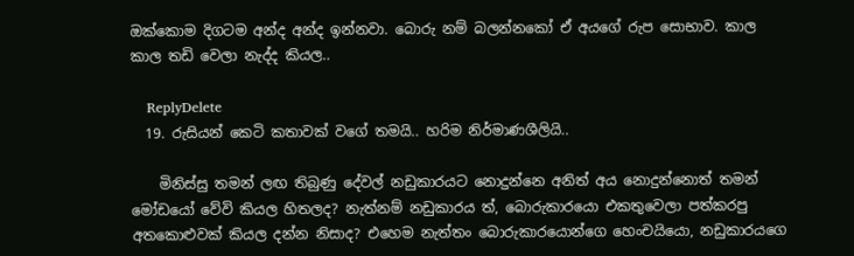ඔක්කොම දිගටම අන්ද අන්ද ඉන්නවා. බොරු නම් බලන්නකෝ ඒ අයගේ රුප සොභාව. කාල කාල තඩි වෙලා නැද්ද කියල..

    ReplyDelete
  19. රුසියන් කෙටි කතාවක් වගේ තමයි.. හරිම නිර්මාණශීලියි..

    මිනිස්සු තමන් ලඟ තිබුණු දේවල් නඩුකාරයට නොදුන්නෙ අනිත් අය නොදුන්නොත් තමන් මෝඩයෝ වේවි කියල හිතලද? නැත්නම් නඩුකාරය ත්, බොරුකාරයො එකතුවෙලා පත්කරපු අතකොළුවක් කියල දන්න නිසාද? එහෙම නැත්තං බොරුකාරයොන්ගෙ හෙංචයියො, නඩුකාරයගෙ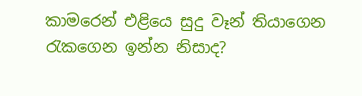කාමරෙන් එළියෙ සුදු වෑන් තියාගෙන රැකගෙන ඉන්න නිසාද?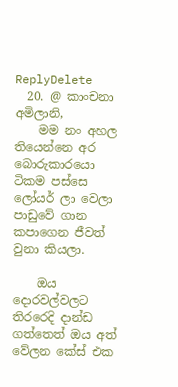ReplyDelete
  20. @ කාංචනා අමිලානි,
    මම නං අහල තියෙන්නෙ අර බොරුකාරයො ටිකම පස්සෙ ලෝයර් ලා වෙලා පාඩුවේ ගාන කපාගෙන ජීවත් වුනා කියලා.

    ඔය දොරවල්වලට තිරරෙදි දාන්ඩ ගත්තෙත් ඔය අත් වේලන කේස් එක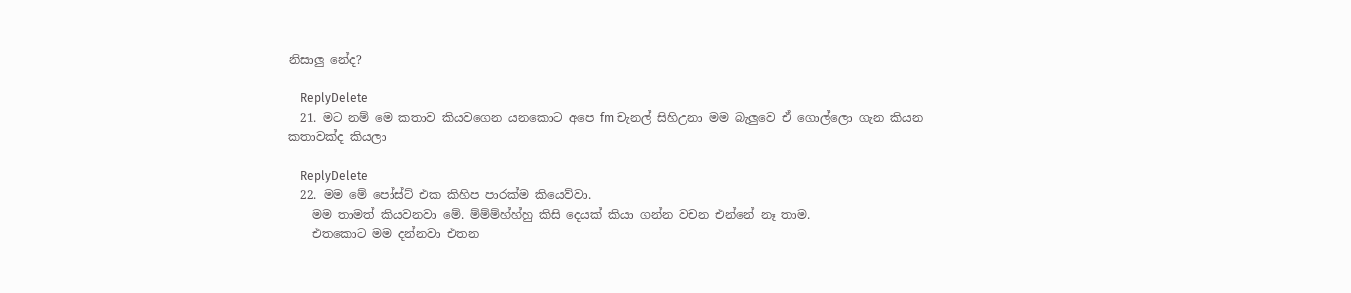නිසාලු නේද?

    ReplyDelete
  21. මට නම් මෙ කතාව කියවගෙන යනකොට අපෙ fm චැනල් සිහිඋනා මම බැලුවෙ ඒ ගොල්ලො ගැන කියන කතාවක්ද කියලා

    ReplyDelete
  22. මම මේ පෝස්ට් එක කිහිප පාරක්ම කියෙව්වා.
    මම තාමත් කියවනවා මේ. ම්ම්ම්හ්හ්හු කිසි දෙයක් කියා ගන්න වචන එන්නේ නෑ තාම.
    එතකොට මම දන්නවා එතන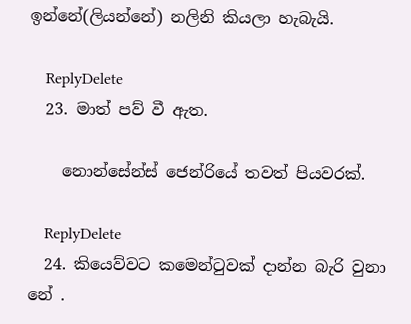ඉන්නේ(ලියන්නේ) නලිනි කියලා හැබැයි.

    ReplyDelete
  23. මාත් පව් වී ඇත.

    නොන්සේන්ස් ජෙන්රියේ තවත් පියවරක්.

    ReplyDelete
  24. කියෙව්වට කමෙන්ටුවක් දාන්න බැරි වුනා නේ .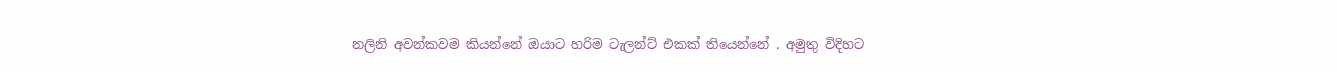නලිනි අවන්කවම කියන්නේ ඔයාට හරිම ටැලන්ට් එකක් තියෙන්නේ . අමුතු විදිහට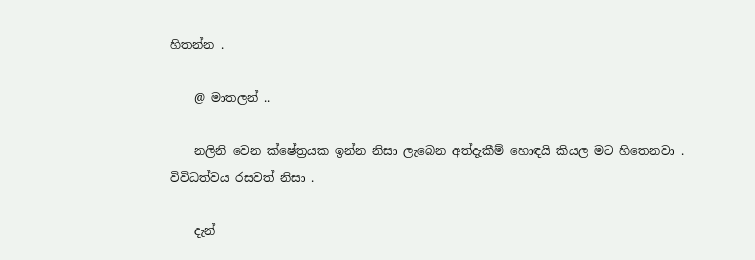හිතන්න .

    @ මාතලන් ..

    නලිනි වෙන ක්ෂේත්‍රයක ඉන්න නිසා ලැබෙන අත්දැකීම් හොඳයි කියල මට හිතෙනවා . විවිධත්වය රසවත් නිසා .

    දැන්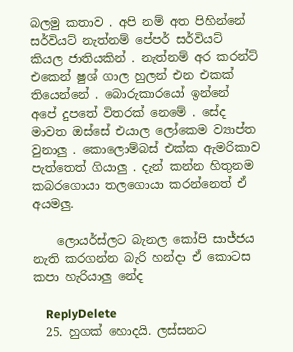බලමු කතාව . අපි නම් අත පිහින්නේ සර්වියට් නැත්නම් පේපර් සර්වියට් කියල ජාතියකින් . නැත්නම් අර කරන්ට් එකෙන් ෂුශ් ගාල හුලන් එන එකක් තියෙන්නේ . බොරුකාරයෝ ඉන්නේ අපේ දුපතේ විතරක් නෙමේ . සේද මාවත ඔස්සේ එයාල ලෝකෙම ව්‍යාප්ත වුනාලු . කොලොම්බස් එක්ක ඇමරිකාව පැත්තෙත් ගියාලු . දැන් කන්න හිතුනම කබරගොයා තලගොයා කරන්නෙත් ඒ අයමලු.

    ලොයර්ස්ලට බැනල කෝපි සාජ්ජය නැති කරගන්න බැරි හන්දා ඒ කොටස කපා හැරියාලු නේද

    ReplyDelete
  25. හුගක් හොදයි. ලස්සනට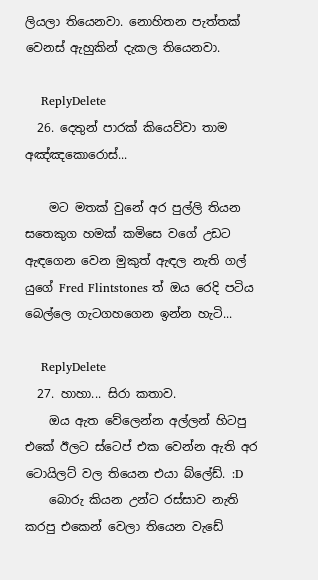ලියලා තියෙනවා. නොහිතන පැත්තක් වෙනස් ඇහුකින් දැකල තියෙනවා.

    ReplyDelete
  26. දෙතුන් පාරක් කියෙව්වා තාම අඤ්ඤකොරොස්...

    මට මතක් වුනේ අර පුල්ලි තියන සතෙකුග හමක් කමිසෙ වගේ උඩට ඇඳගෙන වෙන මුකුත් ඇඳල නැති ගල් යුගේ Fred Flintstones ත් ඔය රෙදි පටිය බෙල්ලෙ ගැටගහගෙන ඉන්න හැටි...

    ReplyDelete
  27. හාහා... සිරා කතාව.
    ඔය ඇත වේලෙන්න අල්ලන් හිටපු එකේ ඊලට ස්ටෙප් එක වෙන්න ඇති අර ටොයිලට් වල තියෙන එයා බ්ලේඩ්. :D
    බොරු කියන උන්ට රස්සාව නැති කරපු එකෙන් වෙලා තියෙන වැඩේ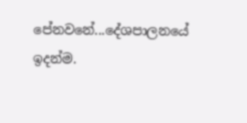පේනවනේ...දේශපාලනයේ ඉදන්ම.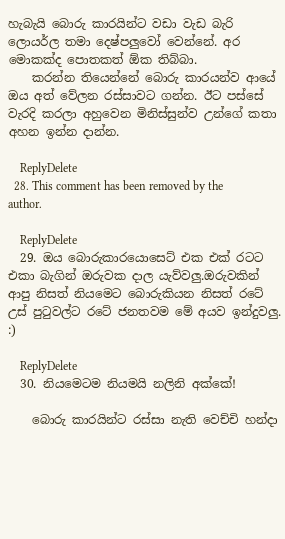හැබැයි බොරු කාරයින්ට වඩා වැඩ බැරි ලොයර්ල තමා දෙෂ්පලුවෝ වෙන්නේ. අර මොකක්ද පොතකත් ඕක තිබ්බා.
    කරන්න තියෙන්නේ බොරු කාරයන්ව ආයේ ඔය අත් වේලන රස්සාවට ගන්න. ඊට පස්සේ වැරදි කරලා අහුවෙන මිනිස්සුන්ව උන්ගේ කතා අහන ඉන්න දාන්න.

    ReplyDelete
  28. This comment has been removed by the author.

    ReplyDelete
  29. ඔය බොරුකාරයොසෙට් එක එක් රටට එකා බැගින් ඔරුවක දාල යැව්වලු.ඔරුවකින් ආපු නිසත් නියමෙට බොරුකියන නිසත් රටේ උස් පු‍ටුවල්ට රටේ ජනතවම මේ අයව ඉන්දුවලු. :)

    ReplyDelete
  30. නියමෙටම නියමයි නලිනි අක්කේ!

    බොරු කාරයින්ට රස්සා නැති වෙච්චි හන්දා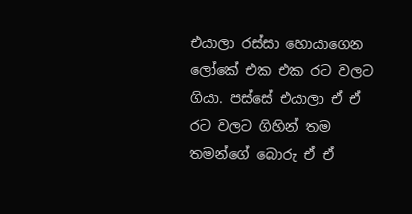එයාලා රස්සා හොයාගෙන ලෝකේ එක එක රට වලට ගියා. පස්සේ එයාලා ඒ ඒ රට වලට ගිහින් තම තමන්ගේ බොරු ඒ ඒ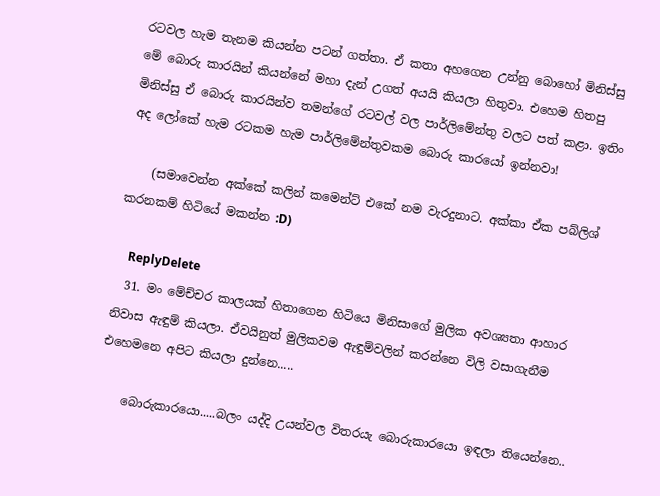රටවල හැම තැනම කියන්න පටන් ගත්තා. ඒ කතා අහගෙන උන්නු බොහෝ මිනිස්සු මේ බොරු කාරයින් කියන්නේ මහා දැන් උගත් අයයි කියලා හිතුවා. එහෙම හිතපු මිනිස්සු ඒ බොරු කාරයින්ව තමන්ගේ රටවල් වල පාර්ලිමේන්තු වලට පත් කළා. ඉතිං අද ලෝකේ හැම රටකම හැම පාර්ලිමේන්තුවකම බොරු කාරයෝ ඉන්නවා!

    (සමාවෙන්න අක්කේ කලින් කමෙන්ට් එකේ නම වැරදුනාට. අක්කා ඒක පබ්ලිශ් කරනකම් හිටියේ මකන්න :D)

    ReplyDelete
  31. මං මේච්චර කාලයක් හිතාගෙන හිටියෙ මිනිසාගේ මුලික අවශ්‍යතා ආහාර නිවාස ඇඳුම් කියලා. ඒවයිනුත් මුලිකවම ඇඳුම්වලින් කරන්නෙ විලි වසාගැනීම එහෙමනෙ අපිට කියලා දුන්නෙ.....

    බොරුකාරයො.....බලං යද්දි උයන්වල විතරයැ බොරුකාරයො ඉඳලා තියෙන්නෙ..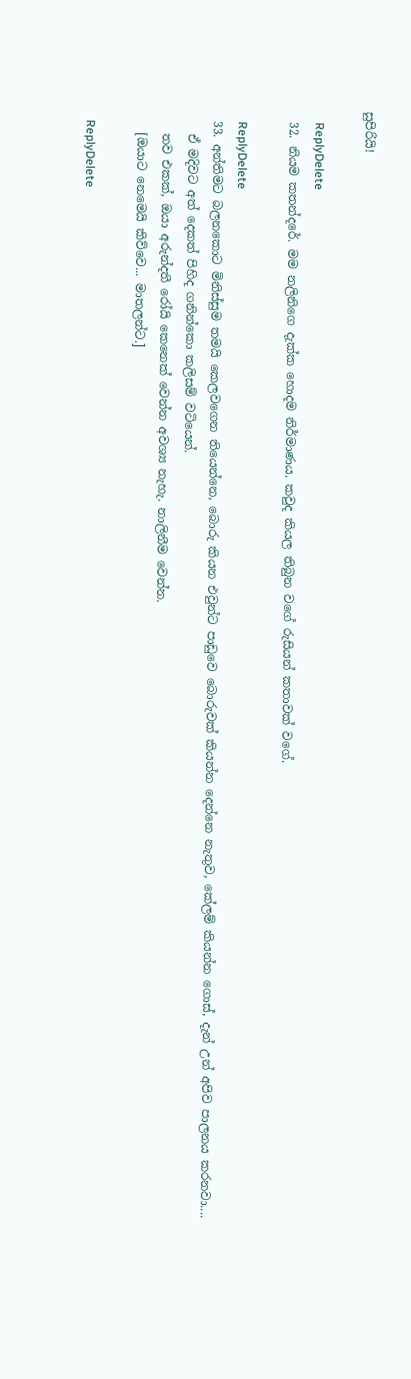සුපිරියි!

    ReplyDelete
  32. නියම කතන්දරේ. මම නලිනිගෙ දැක්ක හොදම නිර්මාණය. කවුද කියල තිබුන වගේ රුසියන් කතාවක් වගේ.

    ReplyDelete
  33. අන්තිමට බලනකොට මිනිස්සුම තමයි කෙලවගෙන තියෙන්නෙ, බොරු කියන එවුන්ට පාඩුවෙ බොරුවක් කියන්න දෙන්නෙ නැතුව, කේලම් කියන්න ගොස්, දැන් උන් අපිව පාලනය කරනවා....
    ඒ මදිවට අත් දෙකත් පිහිද ගනින්කො කලිසම් වටියෙන්.
    තව එකක්, ඔයා අරුන්දතී රෝයි කෙනෙක් වෙන්න අවශ්‍ය නැහැ. නාලිනීම වෙන්න.
    [ඔයාට නෙමෙයි කිව්වෙ... මාතලන්ට.]

    ReplyDelete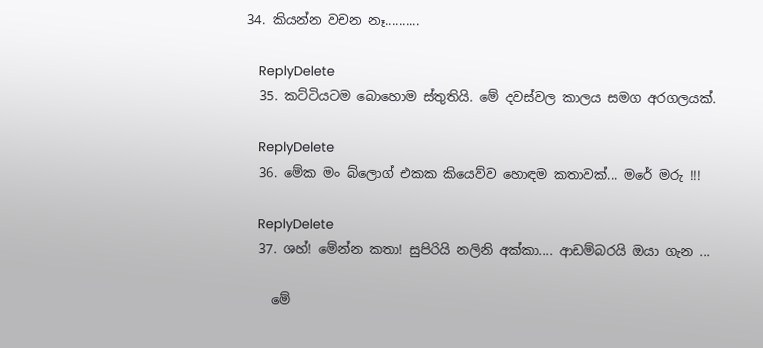34. කියන්න වචන නෑ..........

    ReplyDelete
  35. කට්ටියටම බොහොම ස්තුතියි. මේ දවස්වල කාලය සමග අරගලයක්.

    ReplyDelete
  36. මේක මං බ්ලොග් එකක කියෙව්ව හොඳම කතාවක්... මරේ මරු !!!

    ReplyDelete
  37. ශහ්! මේන්න කතා! සුපිරියි නලිනි අක්කා.... ආඩම්බරයි ඔයා ගැන ...

    මේ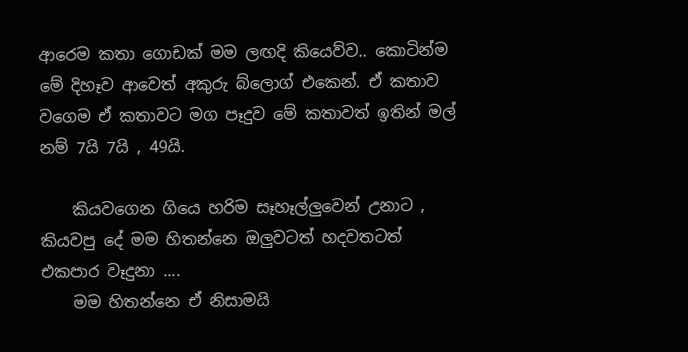ආරෙම කතා ගොඩක් මම ලඟදි කියෙව්ව.. කොටින්ම මේ දිහෑව ආවෙත් අකුරු බ්ලොග් එකෙන්. ඒ කතාව වගෙම ඒ කතාවට මග පෑදුව මේ කතාවත් ඉතින් මල් නම් 7යි 7යි , 49යි.

    කියවගෙන ගියෙ හරිම සෑහෑල්ලුවෙන් උනාට , කියවපු දේ මම හිතන්නෙ ඔලුවටත් හදවතටත් එකපාර වෑදුනා ....
    මම හිතන්නෙ ඒ නිසාමයි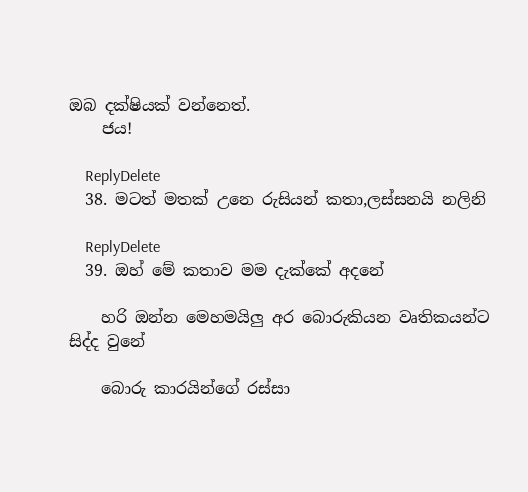ඔබ දක්ෂියක් වන්නෙත්.
    ජය!

    ReplyDelete
  38. මටත් මතක් උනෙ රුසියන් කතා,ලස්සනයි නලිනි

    ReplyDelete
  39. ඔහ් මේ කතාව මම දැක්කේ අදනේ

    හරි ඔන්න මෙහමයිලු අර බොරුකියන වෘතිකයන්ට සිද්ද වුනේ

    බොරු කාරයින්ගේ රස්සා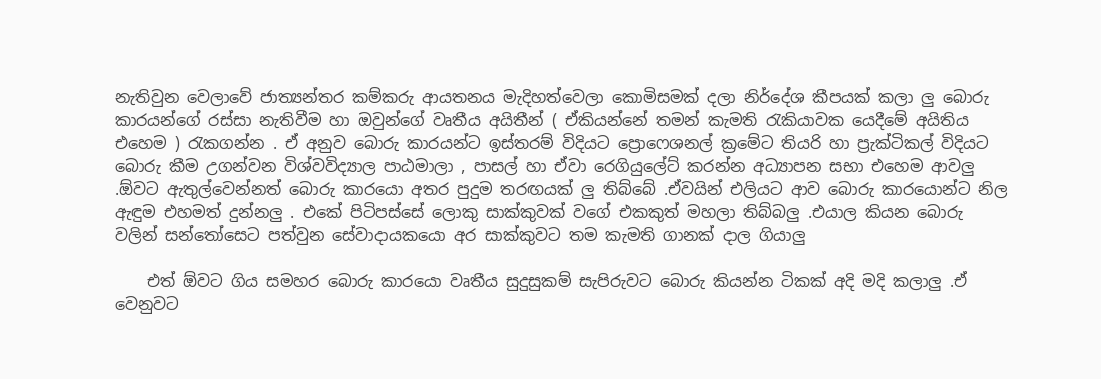නැතිවුන වෙලාවේ ජාත්‍යන්තර කම්කරු ආයතනය මැදිහත්වෙලා කොමිසමක් දලා නිර්දේශ කීපයක් කලා ලු බොරු කාරයන්ගේ රස්සා නැතිවීම හා ඔවුන්ගේ වෘතීය අයිතීන් ( ඒකියන්නේ තමන් කැමති රැකියාවක යෙදීමේ අයිතිය එහෙම ) රැකගන්න . ඒ අනුව බොරු කාරයන්ට ඉස්තරම් විදියට ප්‍රොෆෙශනල් ක්‍රමේට තියරි හා ප්‍රැක්ටිකල් විදියට බොරු කීම උගන්වන විශ්වවිද්‍යාල පාඨමාලා , පාසල් හා ඒවා රෙගියුලේට් කරන්න අධ්‍යාපන සභා එහෙම ආවලු .ඕවට ඇතුල්වෙන්නත් බොරු කාරයො අතර පුදුම තරඟයක් ලු තිබ්බේ .ඒවයින් එලියට ආව බොරු කාරයොන්ට නිල ඇඳුම එහමත් දුන්නලු . එකේ පිටිපස්සේ ලොකු සාක්කුවක් වගේ එකකුත් මහලා තිබ්බලු .එයාල කියන බොරු වලින් සන්තෝසෙට පත්වුන සේවාදායකයො අර සාක්කුවට තම කැමති ගානක් දාල ගියාලු

    එත් ඕවට ගිය සමහර බොරු කාරයො වෘතීය සුදුසුකම් සැපිරුවට බොරු කියන්න ටිකක් අදි මදි කලාලු .ඒ වෙනුවට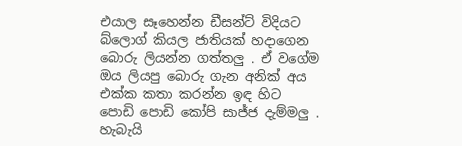එයාල සෑහෙන්න ඩීසන්ට් විදියට බ්ලොග් කියල ජාතියක් හදාගෙන බොරු ලියන්න ගත්තලු . ඒ වගේම ඔය ලියපු බොරු ගැන අනික් අය එක්ක කතා කරන්න ඉඳ හිට පොඩි පොඩි කෝපි සාජ්ජ දැම්මලු . හැබැයි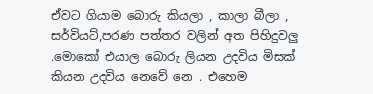ඒවට ගියාම බොරු කියලා , කාලා බීලා , සර්වියට්,පරණ පත්තර වලින් අත පිහිදුවලු .මොකෝ එයාල බොරු ලියන උදවිය මිසක් කියන උදවිය නෙවේ නෙ . එහෙම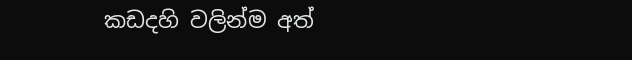කඩදහි වලින්ම අත්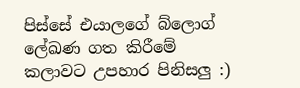පිස්සේ එයාලගේ බ්ලොග් ලේඛණ ගත කිරීමේ කලාවට උපහාර පිනිසලු :)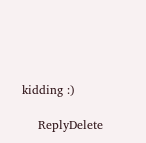kidding :)

    ReplyDelete